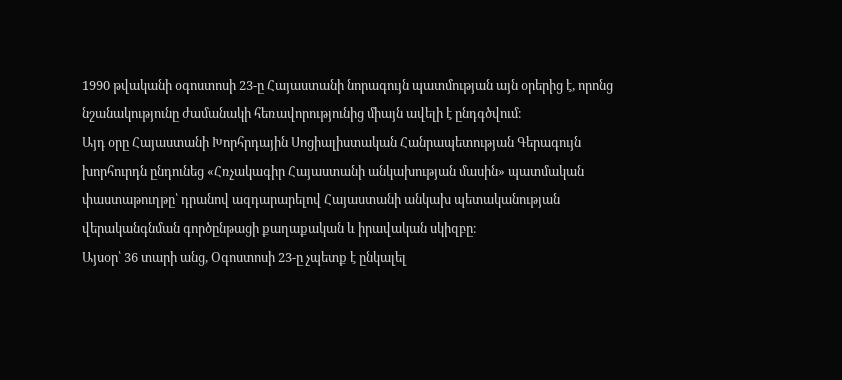1990 թվականի օգոստոսի 23-ը Հայաստանի նորագույն պատմության այն օրերից է, որոնց նշանակությունը ժամանակի հեռավորությունից միայն ավելի է ընդգծվում։
Այդ օրը Հայաստանի Խորհրդային Սոցիալիստական Հանրապետության Գերագույն խորհուրդն ընդունեց «Հռչակագիր Հայաստանի անկախության մասին» պատմական փաստաթուղթը՝ դրանով ազդարարելով Հայաստանի անկախ պետականության վերականգնման գործընթացի քաղաքական և իրավական սկիզբը։
Այսօր՝ 36 տարի անց, Օգոստոսի 23-ը չպետք է ընկալել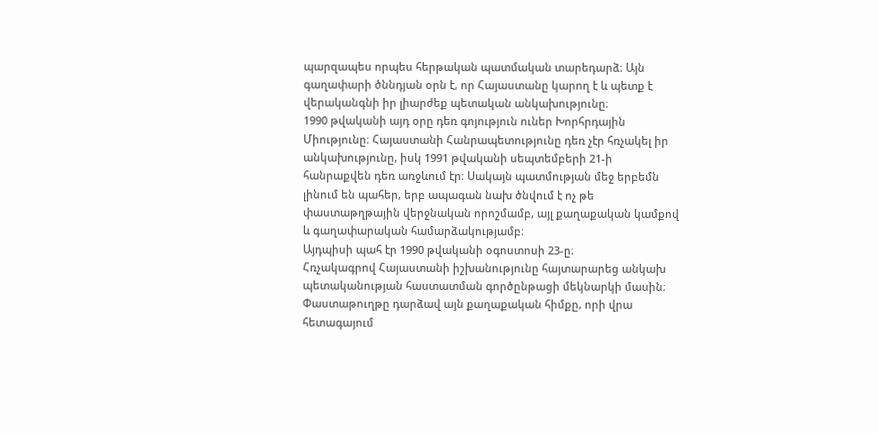պարզապես որպես հերթական պատմական տարեդարձ։ Այն գաղափարի ծննդյան օրն է, որ Հայաստանը կարող է և պետք է վերականգնի իր լիարժեք պետական անկախությունը։
1990 թվականի այդ օրը դեռ գոյություն ուներ Խորհրդային Միությունը։ Հայաստանի Հանրապետությունը դեռ չէր հռչակել իր անկախությունը, իսկ 1991 թվականի սեպտեմբերի 21-ի հանրաքվեն դեռ առջևում էր։ Սակայն պատմության մեջ երբեմն լինում են պահեր, երբ ապագան նախ ծնվում է ոչ թե փաստաթղթային վերջնական որոշմամբ, այլ քաղաքական կամքով և գաղափարական համարձակությամբ։
Այդպիսի պահ էր 1990 թվականի օգոստոսի 23-ը։
Հռչակագրով Հայաստանի իշխանությունը հայտարարեց անկախ պետականության հաստատման գործընթացի մեկնարկի մասին։ Փաստաթուղթը դարձավ այն քաղաքական հիմքը, որի վրա հետագայում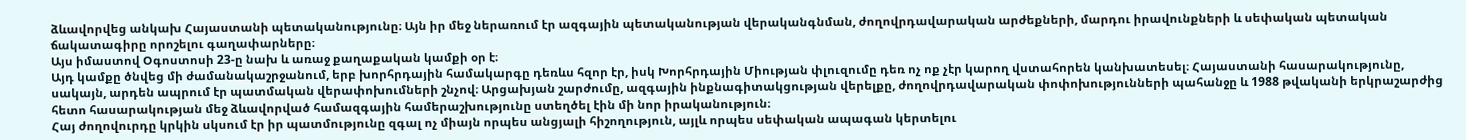ձևավորվեց անկախ Հայաստանի պետականությունը։ Այն իր մեջ ներառում էր ազգային պետականության վերականգնման, ժողովրդավարական արժեքների, մարդու իրավունքների և սեփական պետական ճակատագիրը որոշելու գաղափարները։
Այս իմաստով Օգոստոսի 23-ը նախ և առաջ քաղաքական կամքի օր է։
Այդ կամքը ծնվեց մի ժամանակաշրջանում, երբ խորհրդային համակարգը դեռևս հզոր էր, իսկ Խորհրդային Միության փլուզումը դեռ ոչ ոք չէր կարող վստահորեն կանխատեսել։ Հայաստանի հասարակությունը, սակայն, արդեն ապրում էր պատմական վերափոխումների շնչով։ Արցախյան շարժումը, ազգային ինքնագիտակցության վերելքը, ժողովրդավարական փոփոխությունների պահանջը և 1988 թվականի երկրաշարժից հետո հասարակության մեջ ձևավորված համազգային համերաշխությունը ստեղծել էին մի նոր իրականություն։
Հայ ժողովուրդը կրկին սկսում էր իր պատմությունը զգալ ոչ միայն որպես անցյալի հիշողություն, այլև որպես սեփական ապագան կերտելու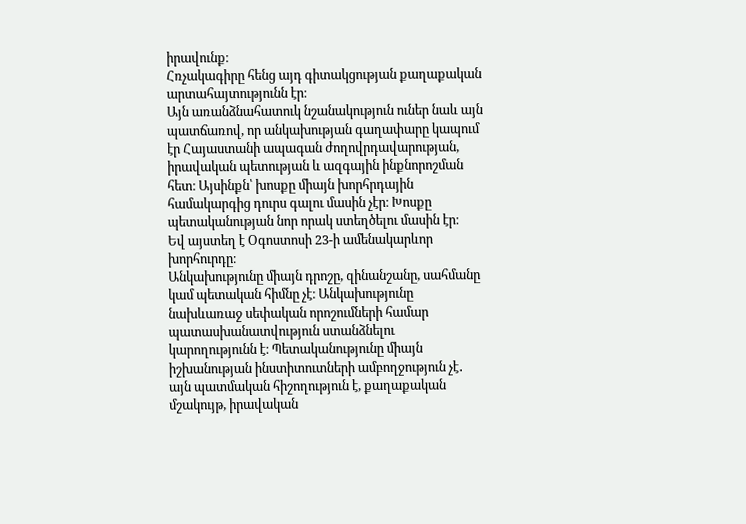իրավունք։
Հռչակագիրը հենց այդ գիտակցության քաղաքական արտահայտությունն էր։
Այն առանձնահատուկ նշանակություն ուներ նաև այն պատճառով, որ անկախության գաղափարը կապում էր Հայաստանի ապագան ժողովրդավարության, իրավական պետության և ազգային ինքնորոշման հետ։ Այսինքն՝ խոսքը միայն խորհրդային համակարգից դուրս գալու մասին չէր։ Խոսքը պետականության նոր որակ ստեղծելու մասին էր։
Եվ այստեղ է Օգոստոսի 23-ի ամենակարևոր խորհուրդը։
Անկախությունը միայն դրոշը, զինանշանը, սահմանը կամ պետական հիմնը չէ։ Անկախությունը նախևառաջ սեփական որոշումների համար պատասխանատվություն ստանձնելու կարողությունն է։ Պետականությունը միայն իշխանության ինստիտուտների ամբողջություն չէ․ այն պատմական հիշողություն է, քաղաքական մշակույթ, իրավական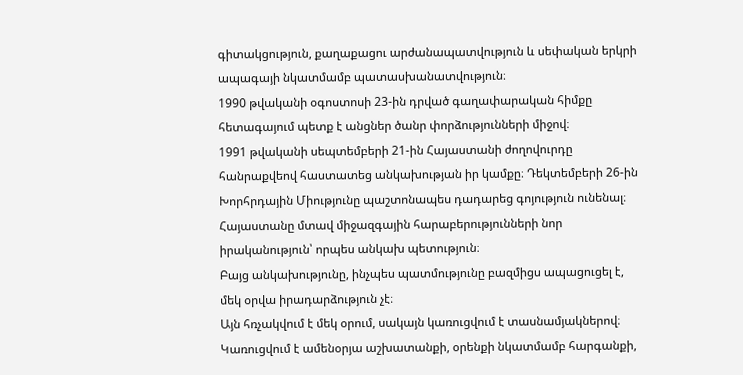գիտակցություն, քաղաքացու արժանապատվություն և սեփական երկրի ապագայի նկատմամբ պատասխանատվություն։
1990 թվականի օգոստոսի 23-ին դրված գաղափարական հիմքը հետագայում պետք է անցներ ծանր փորձությունների միջով։
1991 թվականի սեպտեմբերի 21-ին Հայաստանի ժողովուրդը հանրաքվեով հաստատեց անկախության իր կամքը։ Դեկտեմբերի 26-ին Խորհրդային Միությունը պաշտոնապես դադարեց գոյություն ունենալ։ Հայաստանը մտավ միջազգային հարաբերությունների նոր իրականություն՝ որպես անկախ պետություն։
Բայց անկախությունը, ինչպես պատմությունը բազմիցս ապացուցել է, մեկ օրվա իրադարձություն չէ։
Այն հռչակվում է մեկ օրում, սակայն կառուցվում է տասնամյակներով։
Կառուցվում է ամենօրյա աշխատանքի, օրենքի նկատմամբ հարգանքի,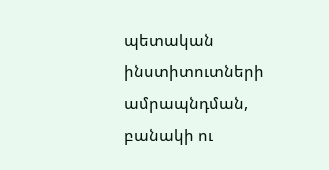պետական ինստիտուտների ամրապնդման, բանակի ու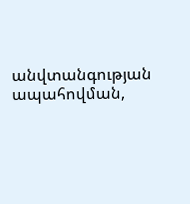անվտանգության ապահովման,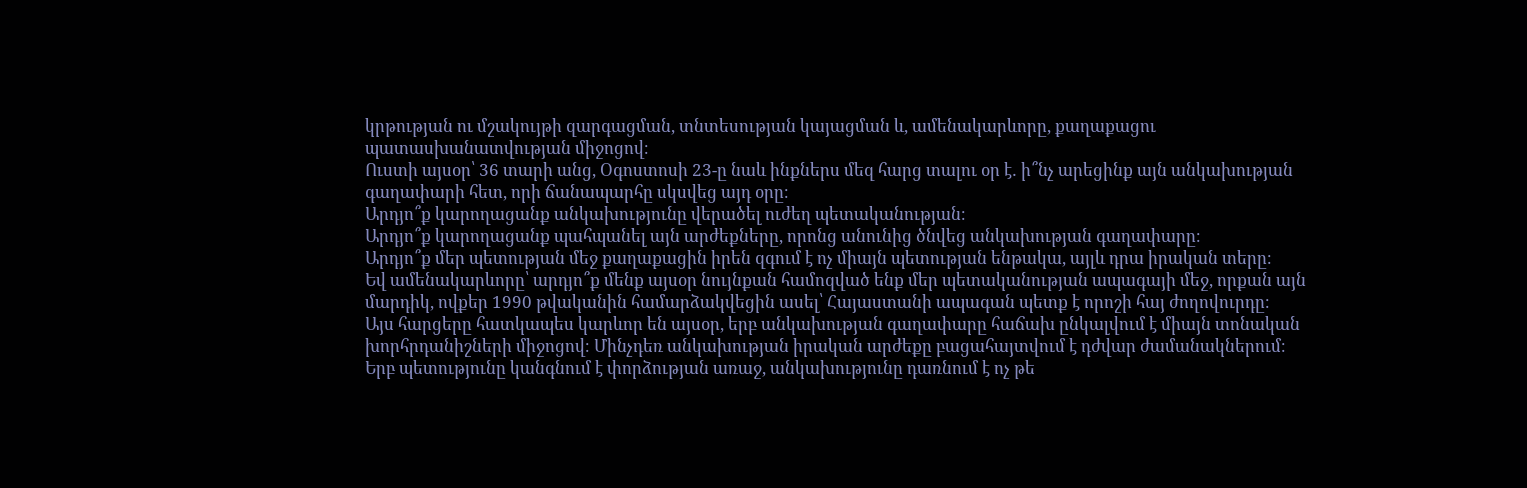կրթության ու մշակույթի զարգացման, տնտեսության կայացման և, ամենակարևորը, քաղաքացու պատասխանատվության միջոցով։
Ուստի այսօր՝ 36 տարի անց, Օգոստոսի 23-ը նաև ինքներս մեզ հարց տալու օր է․ ի՞նչ արեցինք այն անկախության գաղափարի հետ, որի ճանապարհը սկսվեց այդ օրը։
Արդյո՞ք կարողացանք անկախությունը վերածել ուժեղ պետականության։
Արդյո՞ք կարողացանք պահպանել այն արժեքները, որոնց անունից ծնվեց անկախության գաղափարը։
Արդյո՞ք մեր պետության մեջ քաղաքացին իրեն զգում է ոչ միայն պետության ենթակա, այլև դրա իրական տերը։
Եվ ամենակարևորը՝ արդյո՞ք մենք այսօր նույնքան համոզված ենք մեր պետականության ապագայի մեջ, որքան այն մարդիկ, ովքեր 1990 թվականին համարձակվեցին ասել՝ Հայաստանի ապագան պետք է որոշի հայ ժողովուրդը։
Այս հարցերը հատկապես կարևոր են այսօր, երբ անկախության գաղափարը հաճախ ընկալվում է միայն տոնական խորհրդանիշների միջոցով։ Մինչդեռ անկախության իրական արժեքը բացահայտվում է դժվար ժամանակներում։
Երբ պետությունը կանգնում է փորձության առաջ, անկախությունը դառնում է ոչ թե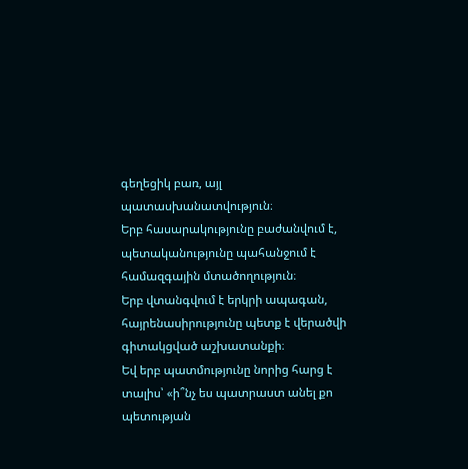գեղեցիկ բառ, այլ պատասխանատվություն։
Երբ հասարակությունը բաժանվում է, պետականությունը պահանջում է համազգային մտածողություն։
Երբ վտանգվում է երկրի ապագան, հայրենասիրությունը պետք է վերածվի գիտակցված աշխատանքի։
Եվ երբ պատմությունը նորից հարց է տալիս՝ «ի՞նչ ես պատրաստ անել քո պետության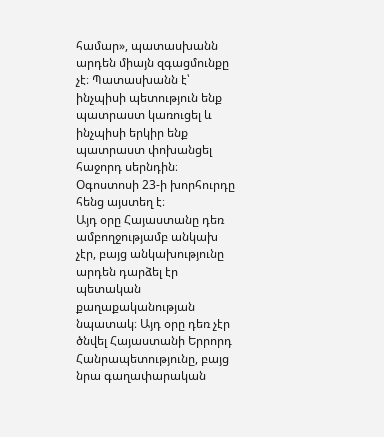համար», պատասխանն արդեն միայն զգացմունքը չէ։ Պատասխանն է՝ ինչպիսի պետություն ենք պատրաստ կառուցել և ինչպիսի երկիր ենք պատրաստ փոխանցել հաջորդ սերնդին։
Օգոստոսի 23-ի խորհուրդը հենց այստեղ է։
Այդ օրը Հայաստանը դեռ ամբողջությամբ անկախ չէր, բայց անկախությունը արդեն դարձել էր պետական քաղաքականության նպատակ։ Այդ օրը դեռ չէր ծնվել Հայաստանի Երրորդ Հանրապետությունը, բայց նրա գաղափարական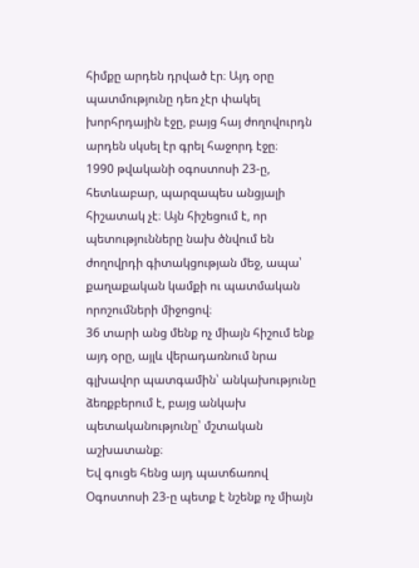հիմքը արդեն դրված էր։ Այդ օրը պատմությունը դեռ չէր փակել խորհրդային էջը, բայց հայ ժողովուրդն արդեն սկսել էր գրել հաջորդ էջը։
1990 թվականի օգոստոսի 23-ը, հետևաբար, պարզապես անցյալի հիշատակ չէ։ Այն հիշեցում է, որ պետությունները նախ ծնվում են ժողովրդի գիտակցության մեջ, ապա՝ քաղաքական կամքի ու պատմական որոշումների միջոցով։
36 տարի անց մենք ոչ միայն հիշում ենք այդ օրը, այլև վերադառնում նրա գլխավոր պատգամին՝ անկախությունը ձեռքբերում է, բայց անկախ պետականությունը՝ մշտական աշխատանք։
Եվ գուցե հենց այդ պատճառով Օգոստոսի 23-ը պետք է նշենք ոչ միայն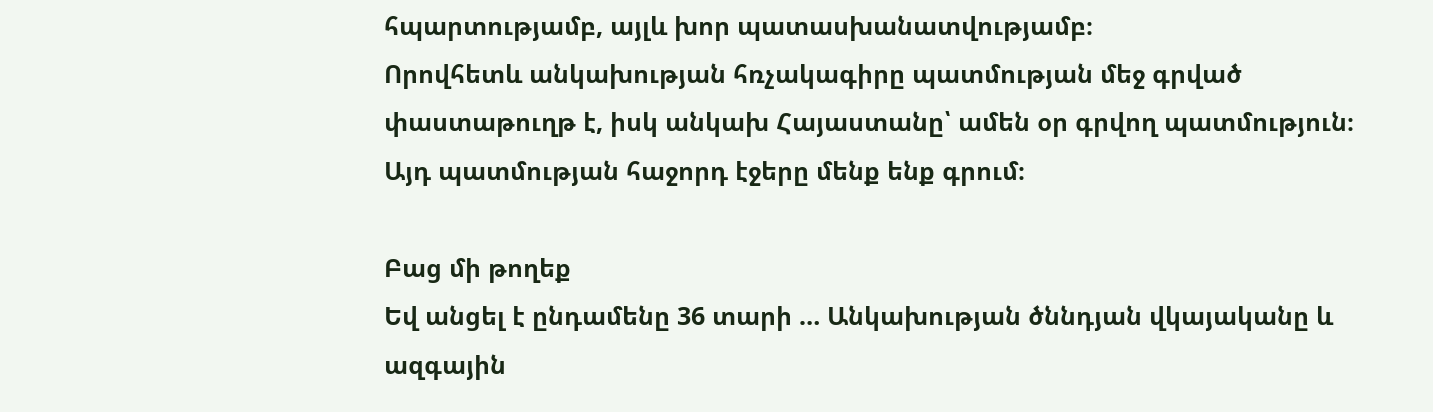հպարտությամբ, այլև խոր պատասխանատվությամբ։
Որովհետև անկախության հռչակագիրը պատմության մեջ գրված փաստաթուղթ է, իսկ անկախ Հայաստանը՝ ամեն օր գրվող պատմություն։
Այդ պատմության հաջորդ էջերը մենք ենք գրում։

Բաց մի թողեք
Եվ անցել է ընդամենը 36 տարի … Անկախության ծննդյան վկայականը և ազգային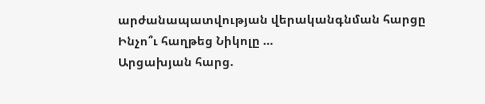արժանապատվության վերականգնման հարցը
Ինչո՞ւ հաղթեց Նիկոլը …
Արցախյան հարց.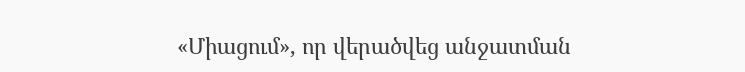«Միացում», որ վերածվեց անջատման